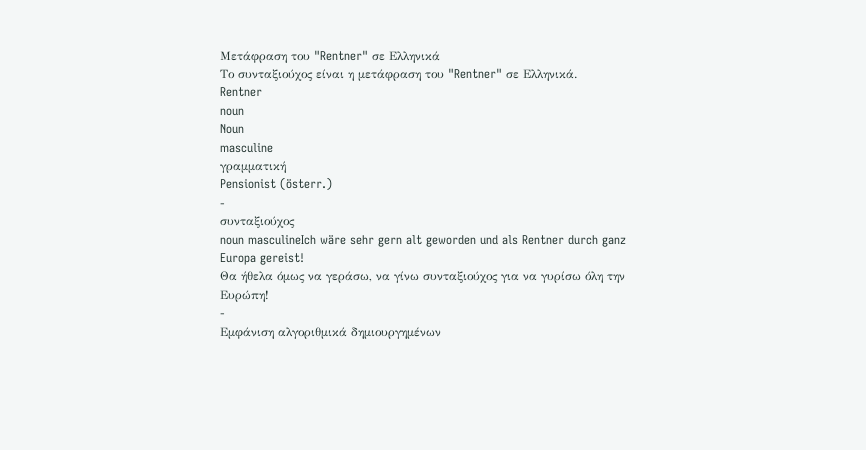Μετάφραση του "Rentner" σε Ελληνικά
Το συνταξιούχος είναι η μετάφραση του "Rentner" σε Ελληνικά.
Rentner
noun
Noun
masculine
γραμματική
Pensionist (österr.)
-
συνταξιούχος
noun masculineIch wäre sehr gern alt geworden und als Rentner durch ganz Europa gereist!
Θα ήθελα όμως να γεράσω, να γίνω συνταξιούχος για να γυρίσω όλη την Ευρώπη!
-
Εμφάνιση αλγοριθμικά δημιουργημένων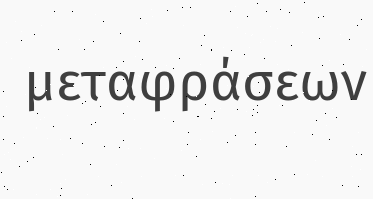μεταφράσεων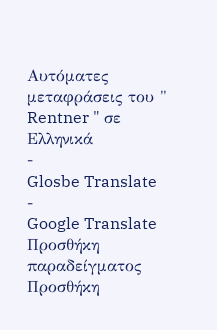Αυτόματες μεταφράσεις του " Rentner " σε Ελληνικά
-
Glosbe Translate
-
Google Translate
Προσθήκη παραδείγματος
Προσθήκη